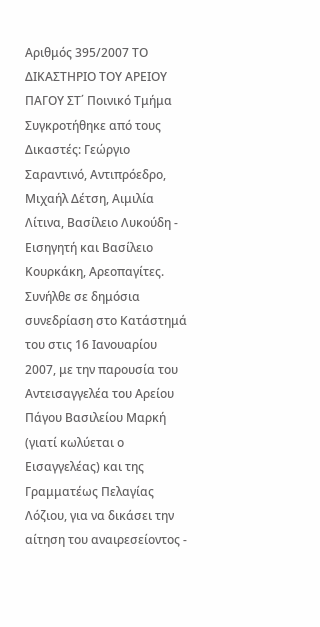Αριθμός 395/2007 ΤΟ ΔΙΚΑΣΤΗΡΙΟ ΤΟΥ ΑΡΕΙΟΥ ΠΑΓΟΥ ΣΤ΄ Ποινικό Τμήμα Συγκροτήθηκε από τους Δικαστές: Γεώργιο Σαραντινό, Αντιπρόεδρο, Μιχαήλ Δέτση, Αιμιλία Λίτινα, Βασίλειο Λυκούδη - Εισηγητή και Βασίλειο Κουρκάκη, Αρεοπαγίτες. Συνήλθε σε δημόσια συνεδρίαση στο Κατάστημά του στις 16 Ιανουαρίου 2007, με την παρουσία του Αντεισαγγελέα του Αρείου Πάγου Βασιλείου Μαρκή (γιατί κωλύεται ο Εισαγγελέας) και της Γραμματέως Πελαγίας Λόζιου, για να δικάσει την αίτηση του αναιρεσείοντος -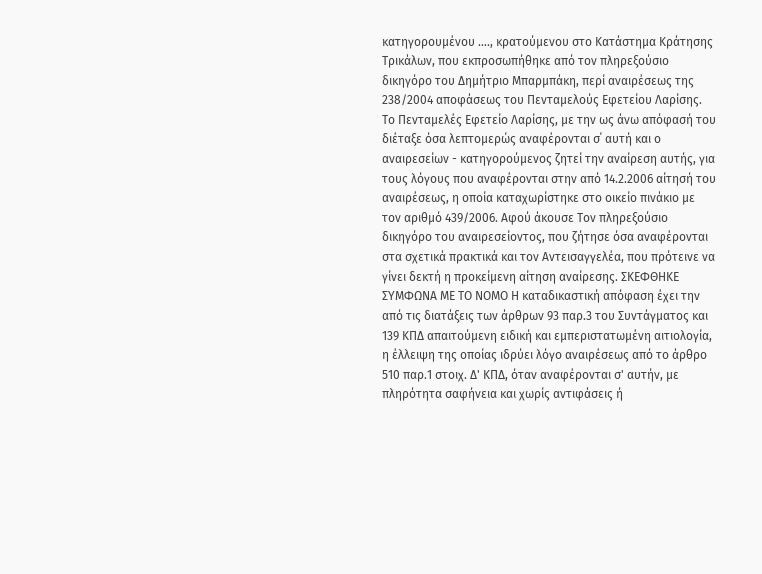κατηγορουμένου ...., κρατούμενου στο Κατάστημα Κράτησης Τρικάλων, που εκπροσωπήθηκε από τον πληρεξούσιο δικηγόρο του Δημήτριο Μπαρμπάκη, περί αναιρέσεως της 238/2004 αποφάσεως του Πενταμελούς Εφετείου Λαρίσης. Το Πενταμελές Εφετείο Λαρίσης, με την ως άνω απόφασή του διέταξε όσα λεπτομερώς αναφέρονται σ΄ αυτή και ο αναιρεσείων - κατηγορούμενος ζητεί την αναίρεση αυτής, για τους λόγους που αναφέρονται στην από 14.2.2006 αίτησή του αναιρέσεως, η οποία καταχωρίστηκε στο οικείο πινάκιο με τον αριθμό 439/2006. Αφού άκουσε Τον πληρεξούσιο δικηγόρο του αναιρεσείοντος, που ζήτησε όσα αναφέρονται στα σχετικά πρακτικά και τον Αντεισαγγελέα, που πρότεινε να γίνει δεκτή η προκείμενη αίτηση αναίρεσης. ΣΚΕΦΘΗΚΕ ΣΥΜΦΩΝΑ ΜΕ ΤΟ ΝΟΜΟ Η καταδικαστική απόφαση έχει την από τις διατάξεις των άρθρων 93 παρ.3 του Συντάγματος και 139 ΚΠΔ απαιτούμενη ειδική και εμπεριστατωμένη αιτιολογία, η έλλειψη της οποίας ιδρύει λόγο αναιρέσεως από το άρθρο 510 παρ.1 στοιχ. Δ' ΚΠΔ, όταν αναφέρονται σ' αυτήν, με πληρότητα σαφήνεια και χωρίς αντιφάσεις ή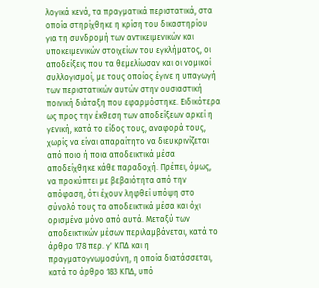λογικά κενά, τα πραγματικά περιστατικά, στα οποία στηρίχθηκε η κρίση του δικαστηρίου για τη συνδρομή των αντικειμενικών και υποκειμενικών στοιχείων του εγκλήματος, οι αποδείξεις που τα θεμελίωσαν και οι νομικοί συλλογισμοί, με τους οποίος έγινε η υπαγωγή των περιστατικών αυτών στην ουσιαστική ποινική διάταξη που εφαρμόστηκε. Ειδικότερα ως προς την έκθεση των αποδείξεων αρκεί η γενική, κατά το είδος τους, αναφορά τους, χωρίς να είναι απαραίτητο να διευκρινίζεται από ποιο ή ποια αποδεικτικά μέσα αποδείχθηκε κάθε παραδοχή. Πρέπει, όμως, να προκύπτει με βεβαιότητα από την απόφαση, ότι έχουν ληφθεί υπόψη στο σύνολό τους τα αποδεικτικά μέσα και όχι ορισμένα μόνο από αυτά. Μεταξύ των αποδεικτικών μέσων περιλαμβάνεται, κατά το άρθρο 178 περ. γ' ΚΠΔ και η πραγματογνωμοσύνη, η οποία διατάσσεται, κατά το άρθρο 183 ΚΠΔ, υπό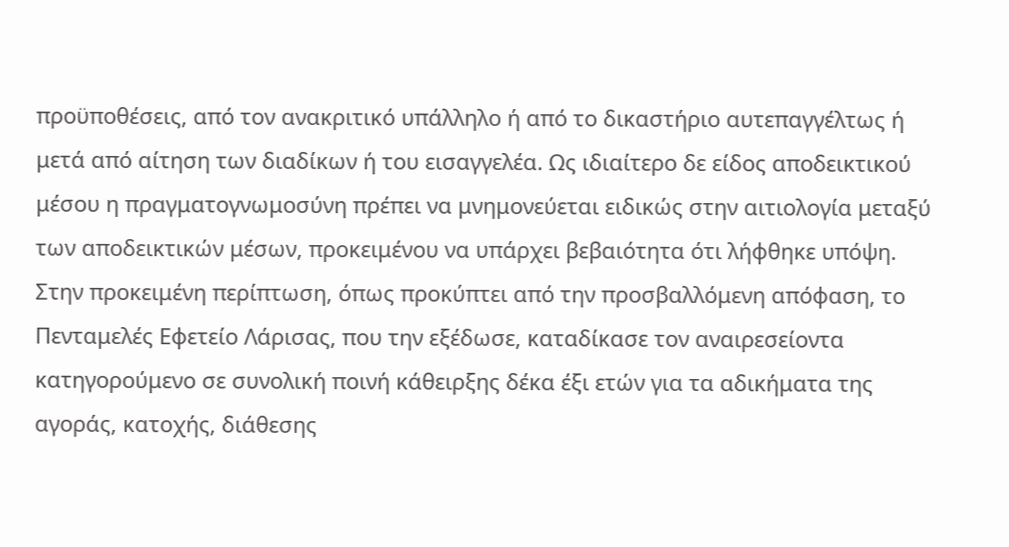προϋποθέσεις, από τον ανακριτικό υπάλληλο ή από το δικαστήριο αυτεπαγγέλτως ή μετά από αίτηση των διαδίκων ή του εισαγγελέα. Ως ιδιαίτερο δε είδος αποδεικτικού μέσου η πραγματογνωμοσύνη πρέπει να μνημονεύεται ειδικώς στην αιτιολογία μεταξύ των αποδεικτικών μέσων, προκειμένου να υπάρχει βεβαιότητα ότι λήφθηκε υπόψη. Στην προκειμένη περίπτωση, όπως προκύπτει από την προσβαλλόμενη απόφαση, το Πενταμελές Εφετείο Λάρισας, που την εξέδωσε, καταδίκασε τον αναιρεσείοντα κατηγορούμενο σε συνολική ποινή κάθειρξης δέκα έξι ετών για τα αδικήματα της αγοράς, κατοχής, διάθεσης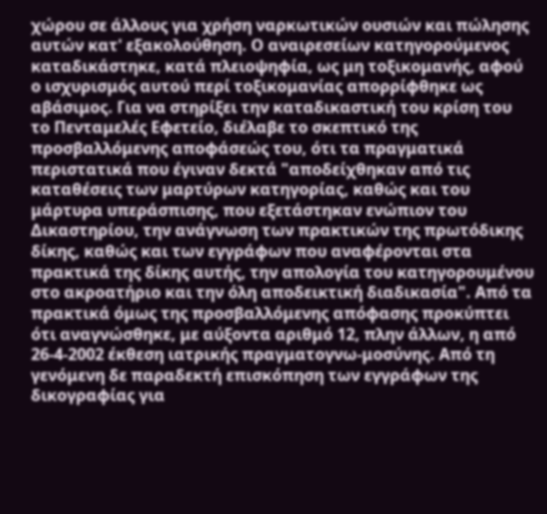χώρου σε άλλους για χρήση ναρκωτικών ουσιών και πώλησης αυτών κατ' εξακολούθηση. Ο αναιρεσείων κατηγορούμενος καταδικάστηκε, κατά πλειοψηφία, ως μη τοξικομανής, αφού ο ισχυρισμός αυτού περί τοξικομανίας απορρίφθηκε ως αβάσιμος. Για να στηρίξει την καταδικαστική του κρίση του το Πενταμελές Εφετείο, διέλαβε το σκεπτικό της προσβαλλόμενης αποφάσεώς του, ότι τα πραγματικά περιστατικά που έγιναν δεκτά "αποδείχθηκαν από τις καταθέσεις των μαρτύρων κατηγορίας, καθώς και του μάρτυρα υπεράσπισης, που εξετάστηκαν ενώπιον του Δικαστηρίου, την ανάγνωση των πρακτικών της πρωτόδικης δίκης, καθώς και των εγγράφων που αναφέρονται στα πρακτικά της δίκης αυτής, την απολογία του κατηγορουμένου στο ακροατήριο και την όλη αποδεικτική διαδικασία". Από τα πρακτικά όμως της προσβαλλόμενης απόφασης προκύπτει ότι αναγνώσθηκε, με αύξοντα αριθμό 12, πλην άλλων, η από 26-4-2002 έκθεση ιατρικής πραγματογνω-μοσύνης. Από τη γενόμενη δε παραδεκτή επισκόπηση των εγγράφων της δικογραφίας για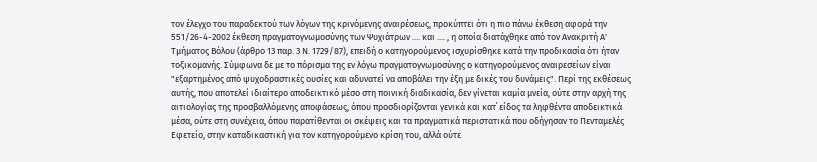τον έλεγχο του παραδεκτού των λόγων της κρινόμενης αναιρέσεως, προκύπτει ότι η πιο πάνω έκθεση αφορά την 551/26-4-2002 έκθεση πραγματογνωμοσύνης των Ψυχιάτρων .... και .... , η οποία διατάχθηκε από τον Ανακριτή Α' Τμήματος Βόλου (άρθρο 13 παρ. 3 Ν. 1729/87), επειδή ο κατηγορούμενος ισχυρίσθηκε κατά την προδικασία ότι ήταν τοξικομανής. Σύμφωνα δε με το πόρισμα της εν λόγω πραγματογνωμοσύνης ο κατηγορούμενος αναιρεσείων είναι "εξαρτημένος από ψυχοδραστικές ουσίες και αδυνατεί να αποβάλει την έξη με δικές του δυνάμεις". Περί της εκθέσεως αυτής, που αποτελεί ιδιαίτερο αποδεικτικό μέσο στη ποινική διαδικασία, δεν γίνεται καμία μνεία, ούτε στην αρχή της αιτιολογίας της προσβαλλόμενης αποφάσεως, όπου προσδιορίζονται γενικά και κατ΄ είδος τα ληφθέντα αποδεικτικά μέσα, ούτε στη συνέχεια, όπου παρατίθενται οι σκέψεις και τα πραγματικά περιστατικά που οδήγησαν το Πενταμελές Εφετείο, στην καταδικαστική για τον κατηγορούμενο κρίση του, αλλά ούτε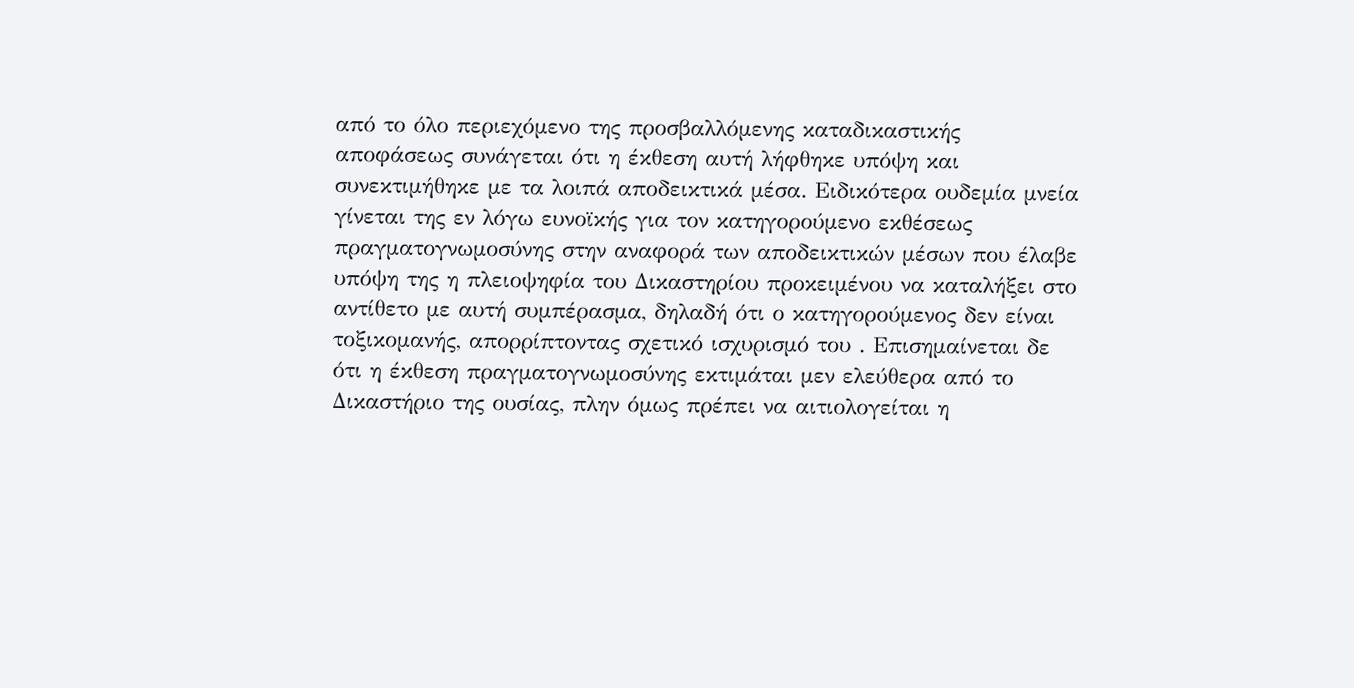από το όλο περιεχόμενο της προσβαλλόμενης καταδικαστικής αποφάσεως συνάγεται ότι η έκθεση αυτή λήφθηκε υπόψη και συνεκτιμήθηκε με τα λοιπά αποδεικτικά μέσα. Ειδικότερα ουδεμία μνεία γίνεται της εν λόγω ευνοϊκής για τον κατηγορούμενο εκθέσεως πραγματογνωμοσύνης στην αναφορά των αποδεικτικών μέσων που έλαβε υπόψη της η πλειοψηφία του Δικαστηρίου προκειμένου να καταλήξει στο αντίθετο με αυτή συμπέρασμα, δηλαδή ότι ο κατηγορούμενος δεν είναι τοξικομανής, απορρίπτοντας σχετικό ισχυρισμό του . Επισημαίνεται δε ότι η έκθεση πραγματογνωμοσύνης εκτιμάται μεν ελεύθερα από το Δικαστήριο της ουσίας, πλην όμως πρέπει να αιτιολογείται η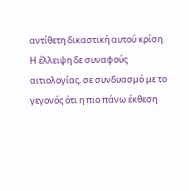αντίθετη δικαστική αυτού κρίση. Η έλλειψη δε συναφούς αιτιολογίας, σε συνδυασμό με το γεγονός ότι η πιο πάνω έκθεση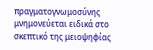πραγματογνωμοσύνης μνημονεύεται ειδικά στο σκεπτικό της μειοψηφίας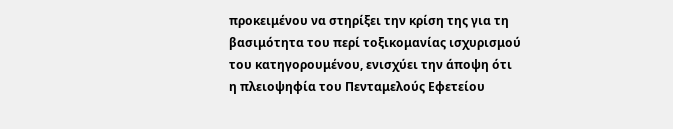προκειμένου να στηρίξει την κρίση της για τη βασιμότητα του περί τοξικομανίας ισχυρισμού του κατηγορουμένου, ενισχύει την άποψη ότι η πλειοψηφία του Πενταμελούς Εφετείου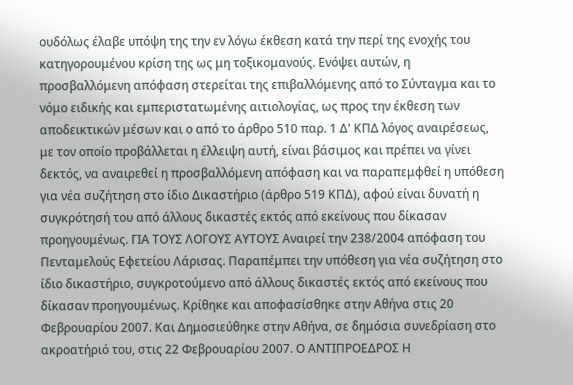ουδόλως έλαβε υπόψη της την εν λόγω έκθεση κατά την περί της ενοχής του κατηγορουμένου κρίση της ως μη τοξικομανούς. Ενόψει αυτών, η προσβαλλόμενη απόφαση στερείται της επιβαλλόμενης από το Σύνταγμα και το νόμο ειδικής και εμπεριστατωμένης αιτιολογίας, ως προς την έκθεση των αποδεικτικών μέσων και ο από το άρθρο 510 παρ. 1 Δ' ΚΠΔ λόγος αναιρέσεως, με τον οποίο προβάλλεται η έλλειψη αυτή, είναι βάσιμος και πρέπει να γίνει δεκτός, να αναιρεθεί η προσβαλλόμενη απόφαση και να παραπεμφθεί η υπόθεση για νέα συζήτηση στο ίδιο Δικαστήριο (άρθρο 519 ΚΠΔ), αφού είναι δυνατή η συγκρότησή του από άλλους δικαστές εκτός από εκείνους που δίκασαν προηγουμένως. ΓΙΑ ΤΟΥΣ ΛΟΓΟΥΣ ΑΥΤΟΥΣ Αναιρεί την 238/2004 απόφαση του Πενταμελούς Εφετείου Λάρισας. Παραπέμπει την υπόθεση για νέα συζήτηση στο ίδιο δικαστήριο, συγκροτούμενο από άλλους δικαστές εκτός από εκείνους που δίκασαν προηγουμένως. Κρίθηκε και αποφασίσθηκε στην Αθήνα στις 20 Φεβρουαρίου 2007. Και Δημοσιεύθηκε στην Αθήνα, σε δημόσια συνεδρίαση στο ακροατήριό του, στις 22 Φεβρουαρίου 2007. Ο ΑΝΤΙΠΡΟΕΔΡΟΣ Η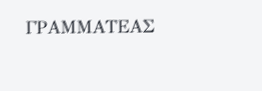ΓΡΑΜΜΑΤΕΑΣ